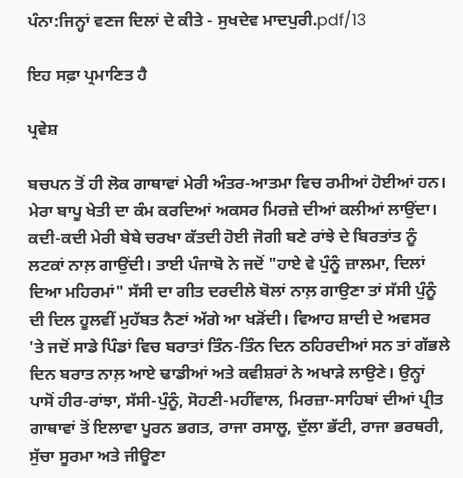ਪੰਨਾ:ਜਿਨ੍ਹਾਂ ਵਣਜ ਦਿਲਾਂ ਦੇ ਕੀਤੇ - ਸੁਖਦੇਵ ਮਾਦਪੁਰੀ.pdf/13

ਇਹ ਸਫ਼ਾ ਪ੍ਰਮਾਣਿਤ ਹੈ

ਪ੍ਰਵੇਸ਼

ਬਚਪਨ ਤੋਂ ਹੀ ਲੋਕ ਗਾਥਾਵਾਂ ਮੇਰੀ ਅੰਤਰ-ਆਤਮਾ ਵਿਚ ਰਮੀਆਂ ਹੋਈਆਂ ਹਨ। ਮੇਰਾ ਬਾਪੂ ਖੇਤੀ ਦਾ ਕੰਮ ਕਰਦਿਆਂ ਅਕਸਰ ਮਿਰਜ਼ੇ ਦੀਆਂ ਕਲੀਆਂ ਲਾਉਂਦਾ। ਕਦੀ-ਕਦੀ ਮੇਰੀ ਬੇਬੇ ਚਰਖਾ ਕੱਤਦੀ ਹੋਈ ਜੋਗੀ ਬਣੇ ਰਾਂਝੇ ਦੇ ਬਿਰਤਾਂਤ ਨੂੰ ਲਟਕਾਂ ਨਾਲ਼ ਗਾਉਂਦੀ। ਤਾਈ ਪੰਜਾਬੋ ਨੇ ਜਦੋਂ "ਹਾਏ ਵੇ ਪੁੰਨੂੰ ਜ਼ਾਲਮਾ, ਦਿਲਾਂ ਦਿਆ ਮਹਿਰਮਾਂ" ਸੱਸੀ ਦਾ ਗੀਤ ਦਰਦੀਲੇ ਬੋਲਾਂ ਨਾਲ਼ ਗਾਉਣਾ ਤਾਂ ਸੱਸੀ ਪੁੰਨੂੰ ਦੀ ਦਿਲ ਹੂਲਵੀਂ ਮੁਹੱਬਤ ਨੈਣਾਂ ਅੱਗੇ ਆ ਖੜੋਂਦੀ। ਵਿਆਹ ਸ਼ਾਦੀ ਦੇ ਅਵਸਰ 'ਤੇ ਜਦੋਂ ਸਾਡੇ ਪਿੰਡਾਂ ਵਿਚ ਬਰਾਤਾਂ ਤਿੰਨ-ਤਿੰਨ ਦਿਨ ਠਹਿਰਦੀਆਂ ਸਨ ਤਾਂ ਗੱਭਲੇ ਦਿਨ ਬਰਾਤ ਨਾਲ਼ ਆਏ ਢਾਡੀਆਂ ਅਤੇ ਕਵੀਸ਼ਰਾਂ ਨੇ ਅਖਾੜੇ ਲਾਉਣੇ। ਉਨ੍ਹਾਂ ਪਾਸੋਂ ਹੀਰ-ਰਾਂਝਾ, ਸੱਸੀ-ਪੁੰਨੂੰ, ਸੋਹਣੀ-ਮਹੀਂਵਾਲ, ਮਿਰਜ਼ਾ-ਸਾਹਿਬਾਂ ਦੀਆਂ ਪ੍ਰੀਤ ਗਾਥਾਵਾਂ ਤੋਂ ਇਲਾਵਾ ਪੂਰਨ ਭਗਤ, ਰਾਜਾ ਰਸਾਲੂ, ਦੁੱਲਾ ਭੱਟੀ, ਰਾਜਾ ਭਰਥਰੀ, ਸੁੱਚਾ ਸੂਰਮਾ ਅਤੇ ਜੀਊਣਾ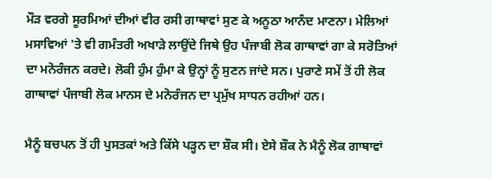ਮੌੜ ਵਰਗੇ ਸੂਰਮਿਆਂ ਦੀਆਂ ਵੀਰ ਰਸੀ ਗਾਥਾਵਾਂ ਸੁਣ ਕੇ ਅਨੂਠਾ ਆਨੰਦ ਮਾਣਨਾ। ਮੇਲਿਆਂ ਮਸਾਵਿਆਂ 'ਤੇ ਵੀ ਗਮੰਤਰੀ ਅਖਾੜੇ ਲਾਉਂਦੇ ਜਿਥੇ ਉਹ ਪੰਜਾਬੀ ਲੋਕ ਗਾਥਾਵਾਂ ਗਾ ਕੇ ਸਰੋਤਿਆਂ ਦਾ ਮਨੋਰੰਜਨ ਕਰਦੇ। ਲੋਕੀ ਹੁੰਮ ਹੁੰਮਾ ਕੇ ਉਨ੍ਹਾਂ ਨੂੰ ਸੁਣਨ ਜਾਂਦੇ ਸਨ। ਪੁਰਾਣੇ ਸਮੇਂ ਤੋਂ ਹੀ ਲੋਕ ਗਾਥਾਵਾਂ ਪੰਜਾਬੀ ਲੋਕ ਮਾਨਸ ਦੇ ਮਨੋਰੰਜਨ ਦਾ ਪ੍ਰਮੁੱਖ ਸਾਧਨ ਰਹੀਆਂ ਹਨ।

ਮੈਨੂੰ ਬਚਪਨ ਤੋਂ ਹੀ ਪੁਸਤਕਾਂ ਅਤੇ ਕਿੱਸੇ ਪੜ੍ਹਨ ਦਾ ਸ਼ੌਕ ਸੀ। ਏਸੇ ਸ਼ੌਕ ਨੇ ਮੈਨੂੰ ਲੋਕ ਗਾਥਾਵਾਂ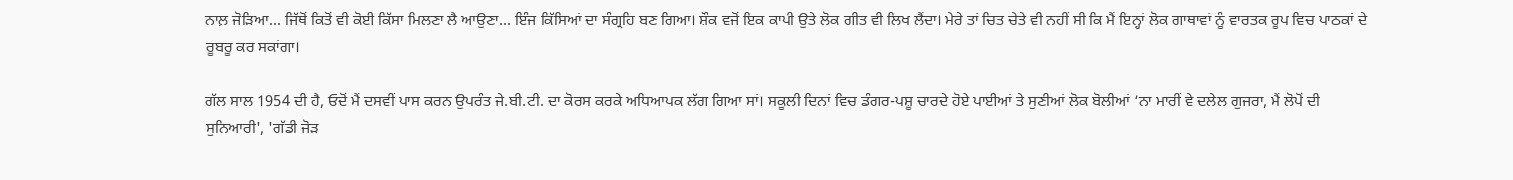ਨਾਲ਼ ਜੋੜਿਆ... ਜਿੱਥੋਂ ਕਿਤੋਂ ਵੀ ਕੋਈ ਕਿੱਸਾ ਮਿਲਣਾ ਲੈ ਆਉਣਾ... ਇੰਜ ਕਿੱਸਿਆਂ ਦਾ ਸੰਗ੍ਰਹਿ ਬਣ ਗਿਆ। ਸ਼ੌਕ ਵਜੋਂ ਇਕ ਕਾਪੀ ਉਤੇ ਲੋਕ ਗੀਤ ਵੀ ਲਿਖ ਲੈਂਦਾ। ਮੇਰੇ ਤਾਂ ਚਿਤ ਚੇਤੇ ਵੀ ਨਹੀਂ ਸੀ ਕਿ ਮੈਂ ਇਨ੍ਹਾਂ ਲੋਕ ਗਾਥਾਵਾਂ ਨੂੰ ਵਾਰਤਕ ਰੂਪ ਵਿਚ ਪਾਠਕਾਂ ਦੇ ਰੂਬਰੂ ਕਰ ਸਕਾਂਗਾ।

ਗੱਲ ਸਾਲ 1954 ਦੀ ਹੈ, ਓਦੋਂ ਮੈਂ ਦਸਵੀਂ ਪਾਸ ਕਰਨ ਉਪਰੰਤ ਜੇ.ਬੀ.ਟੀ. ਦਾ ਕੋਰਸ ਕਰਕੇ ਅਧਿਆਪਕ ਲੱਗ ਗਿਆ ਸਾਂ। ਸਕੂਲੀ ਦਿਨਾਂ ਵਿਚ ਡੰਗਰ-ਪਸ਼ੂ ਚਾਰਦੇ ਹੋਏ ਪਾਈਆਂ ਤੇ ਸੁਣੀਆਂ ਲੋਕ ਬੋਲੀਆਂ ‘ਨਾ ਮਾਰੀਂ ਵੇ ਦਲੇਲ ਗੁਜਰਾ, ਮੈਂ ਲੋਪੋਂ ਦੀ ਸੁਨਿਆਰੀ', 'ਗੱਡੀ ਜੋੜ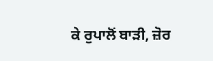ਕੇ ਰੁਪਾਲੋਂ ਬਾੜੀ, ਜ਼ੋਰ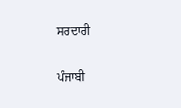ਸਰਦਾਰੀ

ਪੰਜਾਬੀ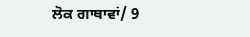ਲੋਕ ਗਾਥਾਵਾਂ/ 9